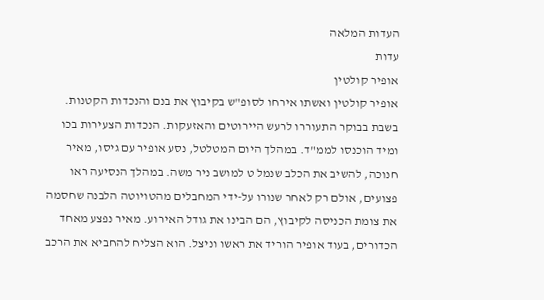העדות המלאה
עדות
אופיר קולטין
אופיר קולטין ואשתו אירחו לסופ"ש בקיבוץ את בנם והנכדות הקטנות. בשבת בבוקר התעוררו לרעש היירוטים והאזעקות. הנכדות הצעירות בכו ומיד הוכנסו לממ"ד. במהלך היום המטלטל, נסע אופיר עם גיסו, מאיר חנוכה, להשיב את הכלב שנמל ט למושב ניר משה. במהלך הנסיעה ראו פצועים, אולם רק לאחר שנורו על-ידי המחבלים מהטויוטה הלבנה שחסמה את צומת הכניסה לקיבוץ, הם הבינו את גודל האירוע. מאיר נפצע מאחד הכדורים, בעוד אופיר הוריד את ראשו וניצל. הוא הצליח להחביא את הרכב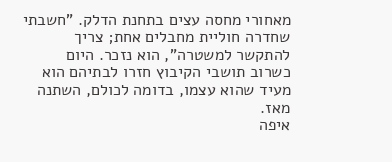מאחורי מחסה עצים בתחנת הדלק. "חשבתי שחדרה חוליית מחבלים אחת; צריך להתקשר למשטרה", הוא נזכר. היום כשרוב תושבי הקיבוץ חזרו לבתיהם הוא מעיד שהוא עצמו, בדומה לכולם, השתנה מאז.
איפה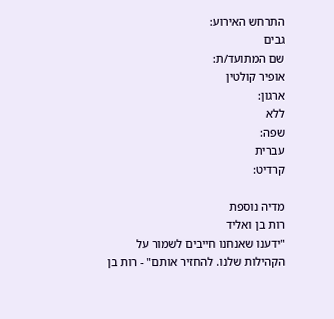התרחש האירוע:
גבים
שם המתועד/ת:
אופיר קולטין
ארגון:
ללא
שפה:
עברית
קרדיט:

מדיה נוספת
רות בן ואליד
"ידענו שאנחנו חייבים לשמור על הקהילות שלנו. להחזיר אותם" - רות בן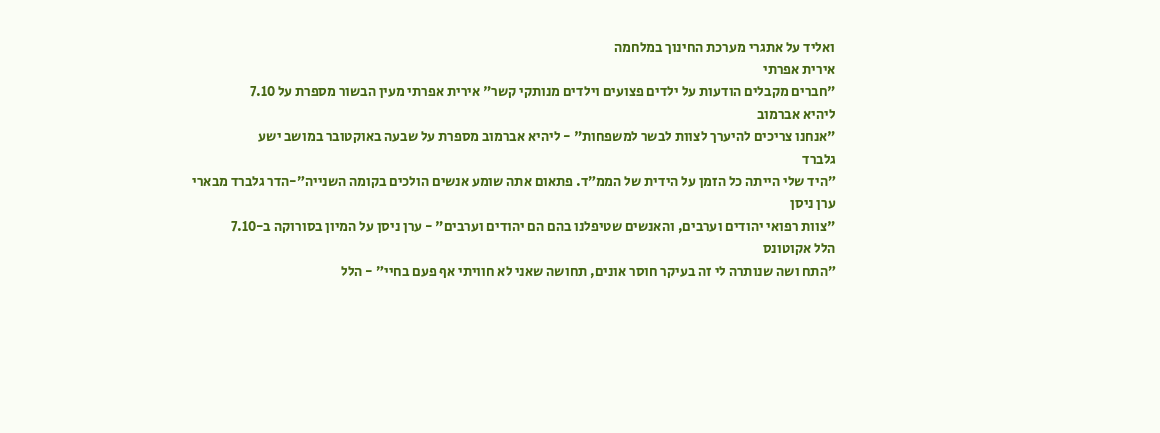ואליד על אתגרי מערכת החינוך במלחמה
אירית אפרתי
"חברים מקבלים הודעות על ילדים פצועים וילדים מנותקי קשר" אירית אפרתי מעין הבשור מספרת על 7.10
ליהיא אברמוב
"אנחנו צריכים להיערך לצוות לבשר למשפחות" - ליהיא אברמוב מספרת על שבעה באוקטובר במושב ישע
גלברד
״היד שלי הייתה כל הזמן על הידית של הממ״ד. פתאום אתה שומע אנשים הולכים בקומה השנייה״-הדר גלברד מבארי
ערן ניסן
"צוות רפואי יהודים וערבים, והאנשים שטיפלנו בהם הם יהודים וערבים" - ערן ניסן על המיון בסורוקה ב-7.10
הלל אקוטונס
״התח ושה שנותרה לי זה בעיקר חוסר אונים, תחושה שאני לא חוויתי אף פעם בחיי״ - הלל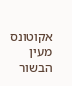אקוטונס מעין הבשור